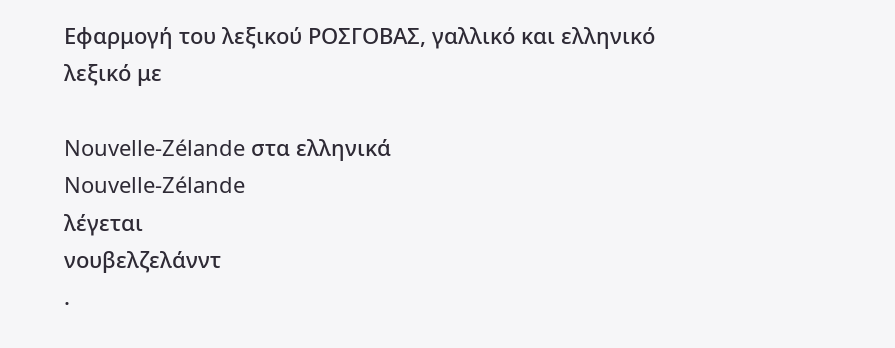Εφαρμογή του λεξικού ΡΟΣΓΟΒΑΣ, γαλλικό και ελληνικό λεξικό με

Nouvelle-Zélande στα ελληνικά
Nouvelle-Zélande
λέγεται
νουβελζελάνντ
.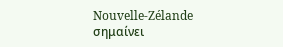Nouvelle-Zélande
σημαίνει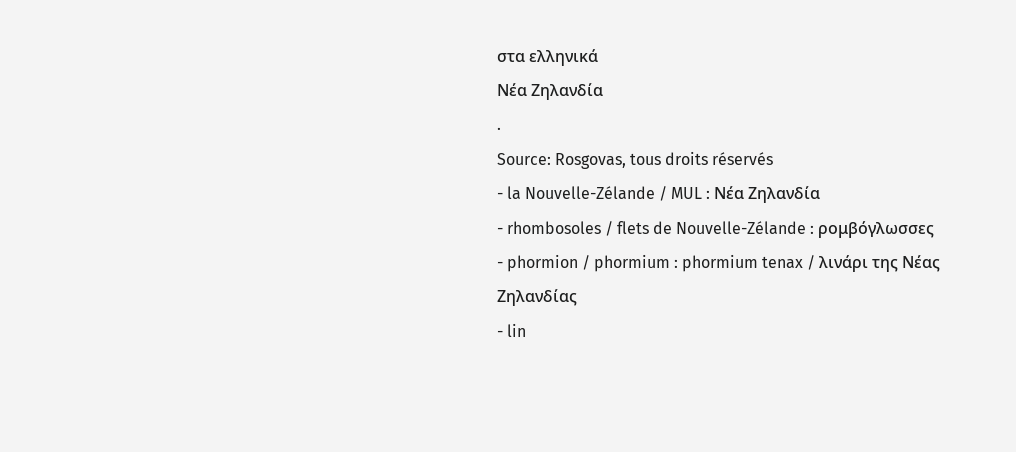στα ελληνικά
Νέα Ζηλανδία
.
Source: Rosgovas, tous droits réservés
- la Nouvelle-Zélande / MUL : Νέα Ζηλανδία
- rhombosoles / flets de Nouvelle-Zélande : ρομβόγλωσσες
- phormion / phormium : phormium tenax / λινάρι της Νέας Ζηλανδίας
- lin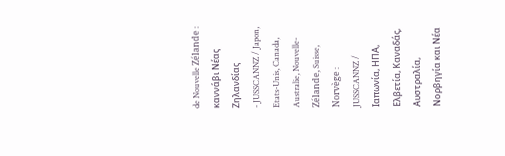de Nouvelle Zélande : καννάβι Nέας Zηλανδίας
- JUSSCANNZ / Japon, Etats-Unis, Canada, Australie, Nouvelle-Zélande, Suisse, Norvège : JUSSCANNZ / Ιαπωνία, ΗΠΑ, Ελβετία, Καναδάς, Αυστραλία, Νορβηγία και Νέα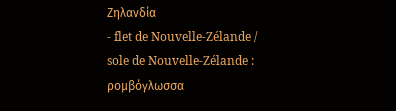Ζηλανδία
- flet de Nouvelle-Zélande / sole de Nouvelle-Zélande : ρομβόγλωσσα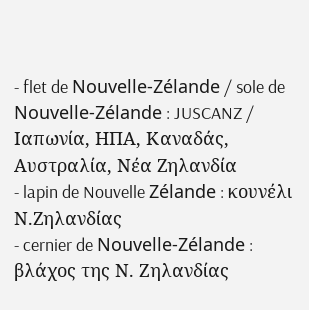- flet de Nouvelle-Zélande / sole de Nouvelle-Zélande : JUSCANZ / Ιαπωνία, ΗΠΑ, Καναδάς, Αυστραλία, Νέα Ζηλανδία
- lapin de Nouvelle Zélande : κουνέλι Ν.Ζηλανδίας
- cernier de Nouvelle-Zélande : βλάχος της Ν. Zηλανδίας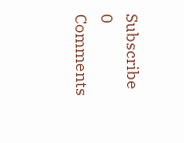Subscribe
0 Comments